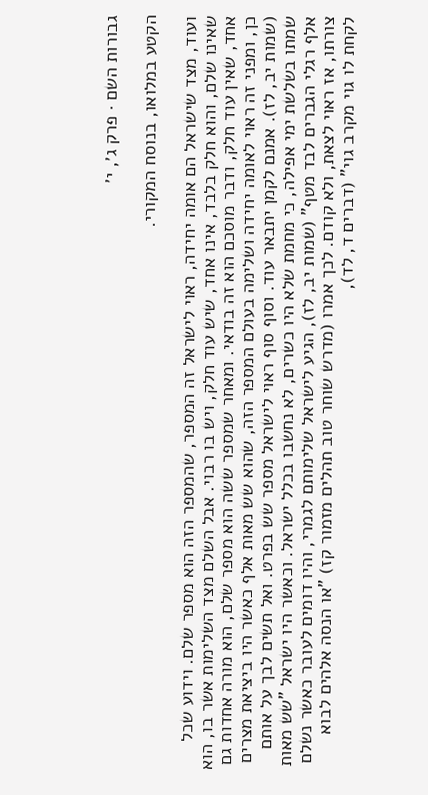גבורות השם · פרק ג׳, י׳

הקטע במלואו, בנוסח המקורי.

ועוד, מצד שישראל הם אומה יחידה, ראוי לישראל זה המספר, שהמספר הזה הוא מספר שלם. וידוע שכל שאינו שלם, והוא חלק בלבד, אינו אחד, שיש עוד חלק, ויש בו רבוי. אבל השלם מצד השלימות אשר בו, הוא אחד, שאין עוד חלק, ודבר מוסכם הוא זה בודאי. ומאחר שמספר ששה הוא מספר שלם, הוא מורה אחדות גם כן, ומפני זה ראוי לאומה יחידה ושלימה בעולם המספר הזה, שהוא שש מאות אלף כאשר היו ביציאת מצרים (שמות יב, לז). אמנם לקמן יתבאר עוד. וסוף סוף ראוי לישראל מספר שש בפרט. ואל תשים לבך על אותם שמתו בשלשת ימי אפילה, כי מחמת שלא היו כשרים, לא נחשבו בכלל ישראל. וכאשר היו ישראל "שש מאות אלף רגלי הגברים לבד מטף" (שמות יב, לז), הגיע לישראל שלימותם לגמרי, והיו דומים לעובר כאשר נשלם צורתו, אז ראוי לצאת, ולא קודם. לכך אמרו (מדרש שוחר טוב תהלים מזמור קז) "או הנסה אלהים לבוא לקחת לו גוי מקרב גוי" (דברים ד, לד),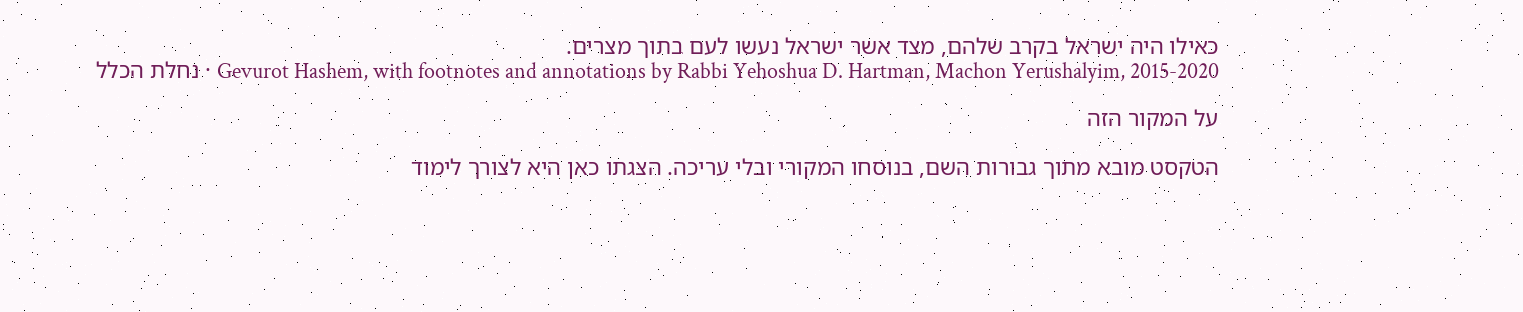כאילו היה ישראל בקרב שלהם, מצד אשר ישראל נעשו לעם בתוך מצרים.
נחלת הכלל · Gevurot Hashem, with footnotes and annotations by Rabbi Yehoshua D. Hartman, Machon Yerushalyim, 2015-2020

על המקור הזה

הטקסט מובא מתוך גבורות השם, בנוסחו המקורי ובלי עריכה. הצגתו כאן היא לצורך לימוד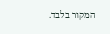המקור בלבד.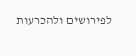לפירושים ולהכרעות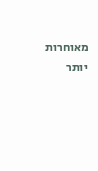מאוחרות יותר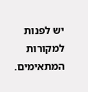יש לפנות למקורות המתאימים.